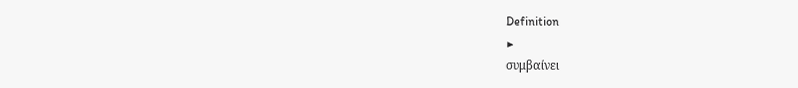Definition
▶
συμβαίνει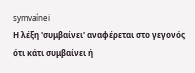symvaínei
Η λέξη 'συμβαίνει' αναφέρεται στο γεγονός ότι κάτι συμβαίνει ή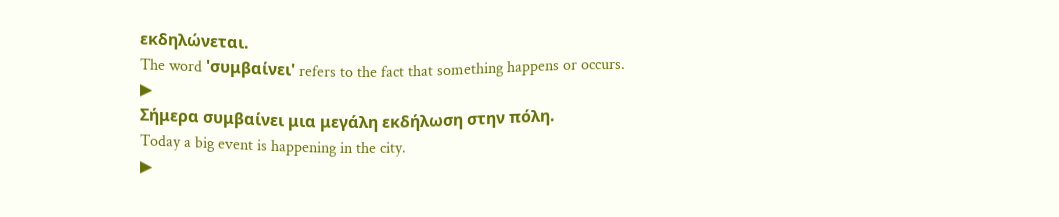εκδηλώνεται.
The word 'συμβαίνει' refers to the fact that something happens or occurs.
▶
Σήμερα συμβαίνει μια μεγάλη εκδήλωση στην πόλη.
Today a big event is happening in the city.
▶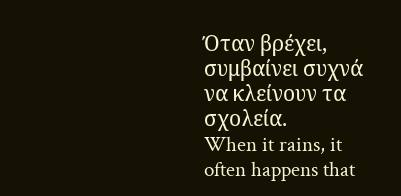Όταν βρέχει, συμβαίνει συχνά να κλείνουν τα σχολεία.
When it rains, it often happens that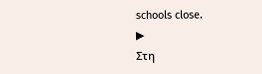schools close.
▶
Στη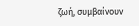ζωή, συμβαίνουν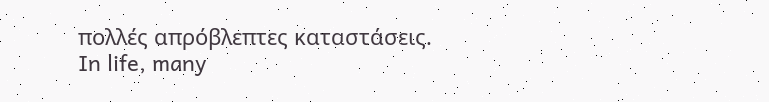πολλές απρόβλεπτες καταστάσεις.
In life, many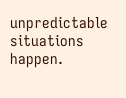unpredictable situations happen.